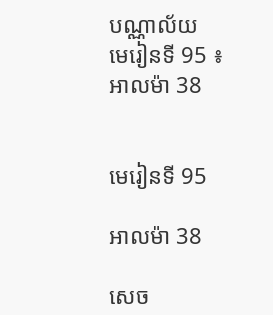បណ្ណាល័យ
មេរៀនទី 95 ៖ អាលម៉ា 38


មេរៀនទី 95

អាលម៉ា 38

សេច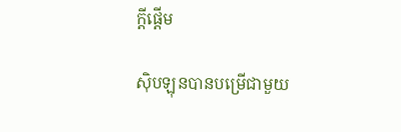ក្តីផ្ដើម

ស៊ិបឡុនបានបម្រើជាមួយ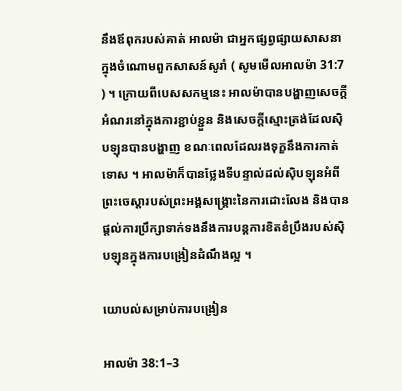នឹងឪពុករបស់គាត់ អាលម៉ា ជាអ្នកផ្សព្វផ្សាយសាសនាក្នុងចំណោមពួកសាសន៍សូរាំ ( សូមមើលអាលម៉ា 31:7 ) ។ ក្រោយពីបេសសកម្មនេះ អាលម៉ាបានបង្ហាញសេចក្ដីអំណរនៅក្នុងការខ្ជាប់ខ្ជួន និងសេចក្ដីស្មោះត្រង់ដែលស៊ិបឡុនបានបង្ហាញ ខណៈពេលដែលរងទុក្ខនឹងការកាត់ទោស ។ អាលម៉ាក៏បានថ្លែងទីបន្ទាល់ដល់ស៊ិបឡុនអំពីព្រះចេស្ដារបស់ព្រះអង្គសង្គ្រោះនៃការដោះលែង និងបានផ្ដល់ការប្រឹក្សាទាក់ទងនឹងការបន្ដការខិតខំប្រឹងរបស់ស៊ិបឡុនក្នុងការបង្រៀនដំណឹងល្អ ។

យោបល់សម្រាប់ការបង្រៀន

អាលម៉ា 38:1–3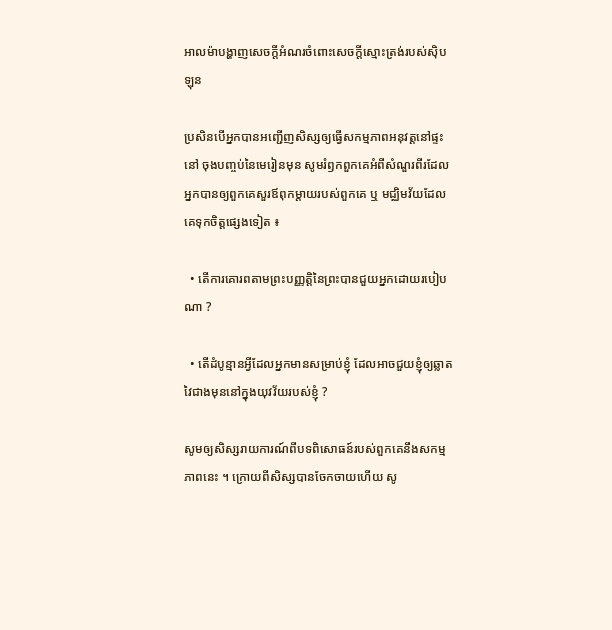អាលម៉ាបង្ហាញសេចក្ដីអំណរចំពោះសេចក្ដីស្មោះត្រង់របស់ស៊ិបឡុន

ប្រសិនបើអ្នកបានអញ្ជើញសិស្សឲ្យធ្វើសកម្មភាពអនុវត្តនៅផ្ទះនៅ ចុងបញ្ចប់នៃមេរៀនមុន សូមរំឭកពួកគេអំពីសំណួរពីរដែលអ្នកបានឲ្យពួកគេសួរឪពុកម្ដាយរបស់ពួកគេ ឬ មជ្ឈិមវ័យដែលគេទុកចិត្តផ្សេងទៀត ៖

  • តើការគោរពតាមព្រះបញ្ញត្តិនៃព្រះបានជួយអ្នកដោយរបៀបណា ?

  • តើដំបូន្មានអ្វីដែលអ្នកមានសម្រាប់ខ្ញុំ ដែលអាចជួយខ្ញុំឲ្យឆ្លាតវៃជាងមុននៅក្នុងយុវវ័យរបស់ខ្ញុំ ?

សូមឲ្យសិស្សរាយការណ៍ពីបទពិសោធន៍របស់ពួកគេនឹងសកម្មភាពនេះ ។ ក្រោយពីសិស្សបានចែកចាយហើយ សូ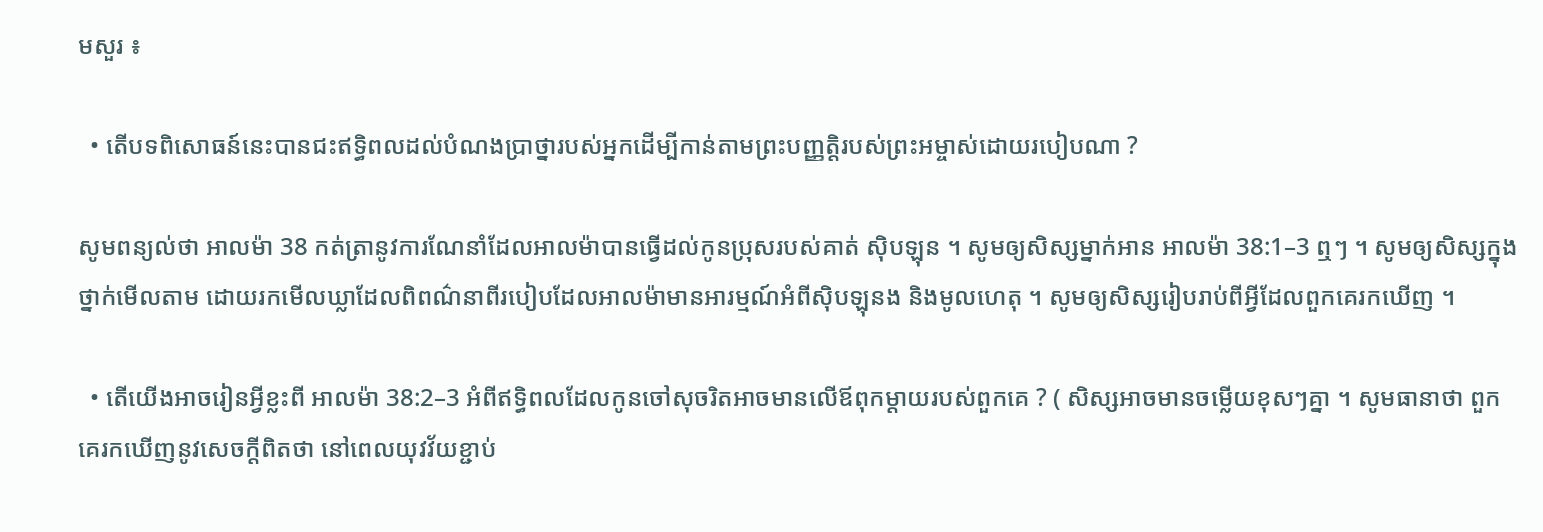មសួរ ៖

  • តើបទពិសោធន៍នេះបានជះឥទ្ធិពលដល់បំណងប្រាថ្នារបស់អ្នកដើម្បីកាន់តាមព្រះបញ្ញត្តិរបស់ព្រះអម្ចាស់ដោយរបៀបណា ?

សូមពន្យល់ថា អាលម៉ា 38 កត់ត្រានូវការណែនាំដែលអាលម៉ាបានធ្វើដល់កូនប្រុសរបស់គាត់ ស៊ិបឡុន ។ សូមឲ្យសិស្សម្នាក់អាន អាលម៉ា 38:1–3 ឮៗ ។ សូមឲ្យសិស្សក្នុងថ្នាក់មើលតាម ដោយរកមើលឃ្លាដែលពិពណ៌នាពីរបៀបដែលអាលម៉ាមានអារម្មណ៍អំពីស៊ិបឡុនង និងមូលហេតុ ។ សូមឲ្យសិស្សរៀបរាប់ពីអ្វីដែលពួកគេរកឃើញ ។

  • តើយើងអាចរៀនអ្វីខ្លះពី អាលម៉ា 38:2–3 អំពីឥទ្ធិពលដែលកូនចៅសុចរិតអាចមានលើឪពុកម្ដាយរបស់ពួកគេ ? ( សិស្សអាចមានចម្លើយខុសៗគ្នា ។ សូមធានាថា ពួកគេរកឃើញនូវសេចក្ដីពិតថា នៅពេលយុវវ័យខ្ជាប់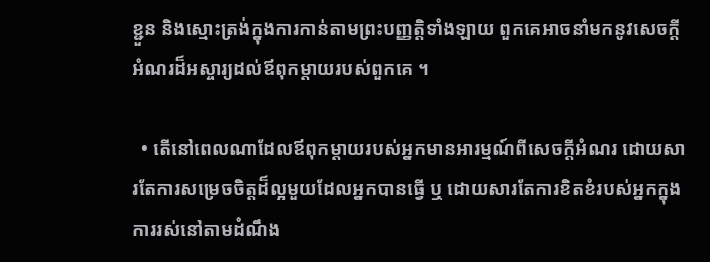ខ្ជួន និងស្មោះត្រង់ក្នុងការកាន់តាមព្រះបញ្ញត្តិទាំងឡាយ ពួកគេអាចនាំមកនូវសេចក្ដីអំណរដ៏អស្ចារ្យដល់ឪពុកម្ដាយរបស់ពួកគេ ។

  • តើនៅពេលណាដែលឪពុកម្ដាយរបស់អ្នកមានអារម្មណ៍ពីសេចក្ដីអំណរ ដោយសារតែការសម្រេចចិត្តដ៏ល្អមួយដែលអ្នកបានធ្វើ ឬ ដោយសារតែការខិតខំរបស់អ្នកក្នុងការរស់នៅតាមដំណឹង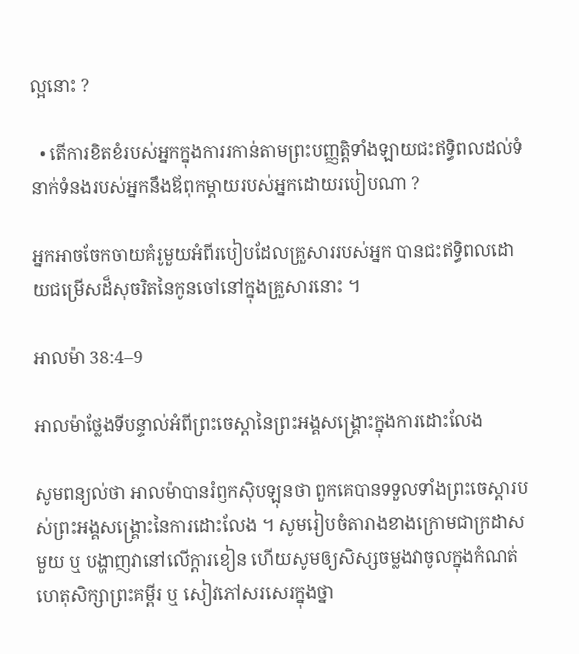ល្អនោះ ?

  • តើការខិតខំរបស់អ្នកក្នុងការរកាន់តាមព្រះបញ្ញត្តិទាំងឡាយជះឥទ្ធិពលដល់ទំនាក់ទំនងរបស់អ្នកនឹងឪពុកម្ដាយរបស់អ្នកដោយរបៀបណា ?

អ្នកអាចចែកចាយគំរូមួយអំពីរបៀបដែលគ្រួសាររបស់អ្នក បានជះឥទ្ធិពលដោយជម្រើសដ៏សុចរិតនៃកូនចៅនៅក្នុងគ្រួសារនោះ ។

អាលម៉ា 38:4–9

អាលម៉ាថ្លែងទីបន្ទាល់អំពីព្រះចេស្ដានៃព្រះអង្គសង្គ្រោះក្នុងការដោះលែង

សូមពន្យល់ថា អាលម៉ាបានរំឭកស៊ិបឡុនថា ពួកគេបានទទួលទាំងព្រះចេស្ដារបស់ព្រះអង្គសង្គ្រោះនៃការដោះលែង ។ សូមរៀបចំតារាងខាងក្រោមជាក្រដាសមួយ ឬ បង្ហាញវានៅលើក្ដារខៀន ហើយសូមឲ្យសិស្សចម្លងវាចូលក្នុងកំណត់ហេតុសិក្សាព្រះគម្ពីរ ឬ សៀវភៅសរសេរក្នុងថ្នា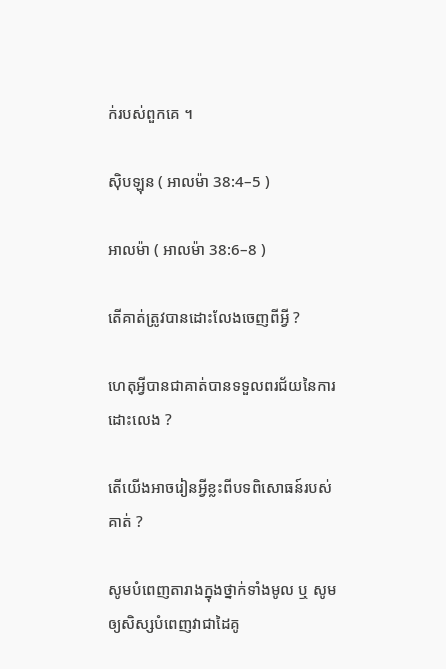ក់របស់ពួកគេ ។

ស៊ិបឡុន ( អាលម៉ា 38:4–5 )

អាលម៉ា ( អាលម៉ា 38:6–8 )

តើគាត់ត្រូវបានដោះលែងចេញពីអ្វី ?

ហេតុអ្វីបានជាគាត់បានទទួលពរជ័យនៃការដោះលេង ?

តើយើងអាចរៀនអ្វីខ្លះពីបទពិសោធន៍របស់គាត់ ?

សូមបំពេញតារាងក្នុងថ្នាក់ទាំងមូល ឬ សូមឲ្យសិស្សបំពេញវាជាដៃគូ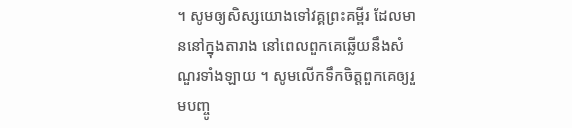។ សូមឲ្យសិស្សយោងទៅវគ្គព្រះគម្ពីរ ដែលមាននៅក្នុងតារាង នៅពេលពួកគេឆ្លើយនឹងសំណួរទាំងឡាយ ។ សូមលើកទឹកចិត្តពួកគេឲ្យរួមបញ្ចូ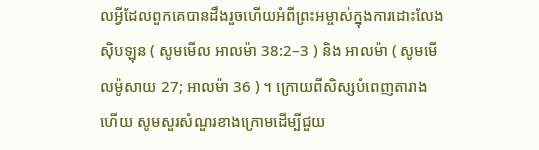លអ្វីដែលពួកគេបានដឹងរួចហើយអំពីព្រះអម្ចាស់ក្នុងការដោះលែងស៊ិបឡុន ( សូមមើល អាលម៉ា 38:2–3 ) និង អាលម៉ា ( សូមមើលម៉ូសាយ 27; អាលម៉ា 36 ) ។ ក្រោយពីសិស្សបំពេញតារាងហើយ សូមសួរសំណួរខាងក្រោមដើម្បីជួយ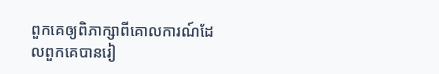ពួកគេឲ្យពិភាក្សាពីគោលការណ៍ដែលពួកគេបានរៀ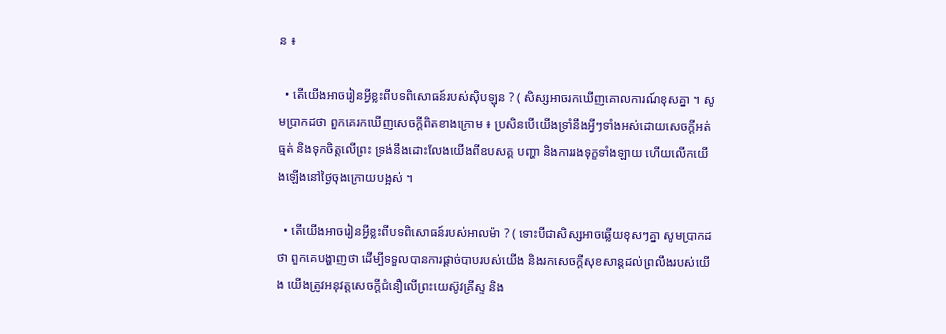ន ៖

  • តើយើងអាចរៀនអ្វីខ្លះពីបទពិសោធន៍របស់ស៊ិបឡុន ? ( សិស្សអាចរកឃើញគោលការណ៍ខុសគ្នា ។ សូមប្រាកដថា ពួកគេរកឃើញសេចក្ដីពិតខាងក្រោម ៖ ប្រសិនបើយើងទ្រាំនឹងអ្វីៗទាំងអស់ដោយសេចក្ដីអត់ធ្មត់ និងទុកចិត្តលើព្រះ ទ្រង់នឹងដោះលែងយើងពីឧបសគ្គ បញ្ហា និងការរងទុក្ខទាំងឡាយ ហើយលើកយើងឡើងនៅថ្ងៃចុងក្រោយបង្អស់ ។

  • តើយើងអាចរៀនអ្វីខ្លះពីបទពិសោធន៍របស់អាលម៉ា ? ( ទោះបីជាសិស្សអាចឆ្លើយខុសៗគ្នា សូមប្រាកដថា ពួកគេបង្ហាញថា ដើម្បីទទួលបានការផ្ដាច់បាបរបស់យើង និងរកសេចក្ដីសុខសាន្ដដល់ព្រលឹងរបស់យើង យើងត្រូវអនុវត្តសេចក្ដីជំនឿលើព្រះយេស៊ូវគ្រីស្ទ និង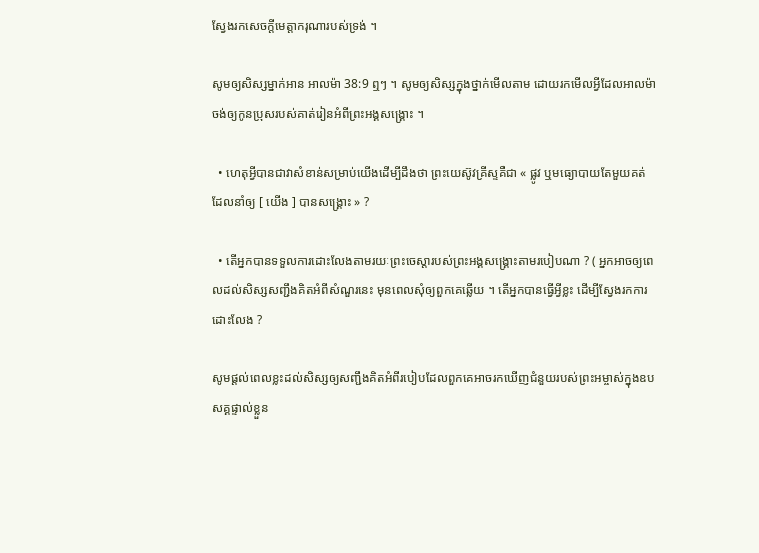ស្វែងរកសេចក្ដីមេត្តាករុណារបស់ទ្រង់ ។

សូមឲ្យសិស្សម្នាក់អាន អាលម៉ា 38:9 ឮៗ ។ សូមឲ្យសិស្សក្នុងថ្នាក់មើលតាម ដោយរកមើលអ្វីដែលអាលម៉ាចង់ឲ្យកូនប្រុសរបស់គាត់រៀនអំពីព្រះអង្គសង្គ្រោះ ។

  • ហេតុអ្វីបានជាវាសំខាន់សម្រាប់យើងដើម្បីដឹងថា ព្រះយេស៊ូវគ្រីស្ទគឺជា « ផ្លូវ ឬមធ្យោបាយតែមួយគត់ ដែលនាំឲ្យ [ យើង ] បានសង្គ្រោះ » ?

  • តើអ្នកបានទទួលការដោះលែងតាមរយៈព្រះចេស្ដារបស់ព្រះអង្គសង្គ្រោះតាមរបៀបណា ? ( អ្នកអាចឲ្យពេលដល់សិស្សសញ្ជឹងគិតអំពីសំណួរនេះ មុនពេលសុំឲ្យពួកគេឆ្លើយ ។ តើអ្នកបានធ្វើអ្វីខ្លះ ដើម្បីស្វែងរកការដោះលែង ?

សូមផ្ដល់ពេលខ្លះដល់សិស្សឲ្យសញ្ជឹងគិតអំពីរបៀបដែលពួកគេអាចរកឃើញជំនួយរបស់ព្រះអម្ចាស់ក្នុងឧបសគ្គផ្ទាល់ខ្លួន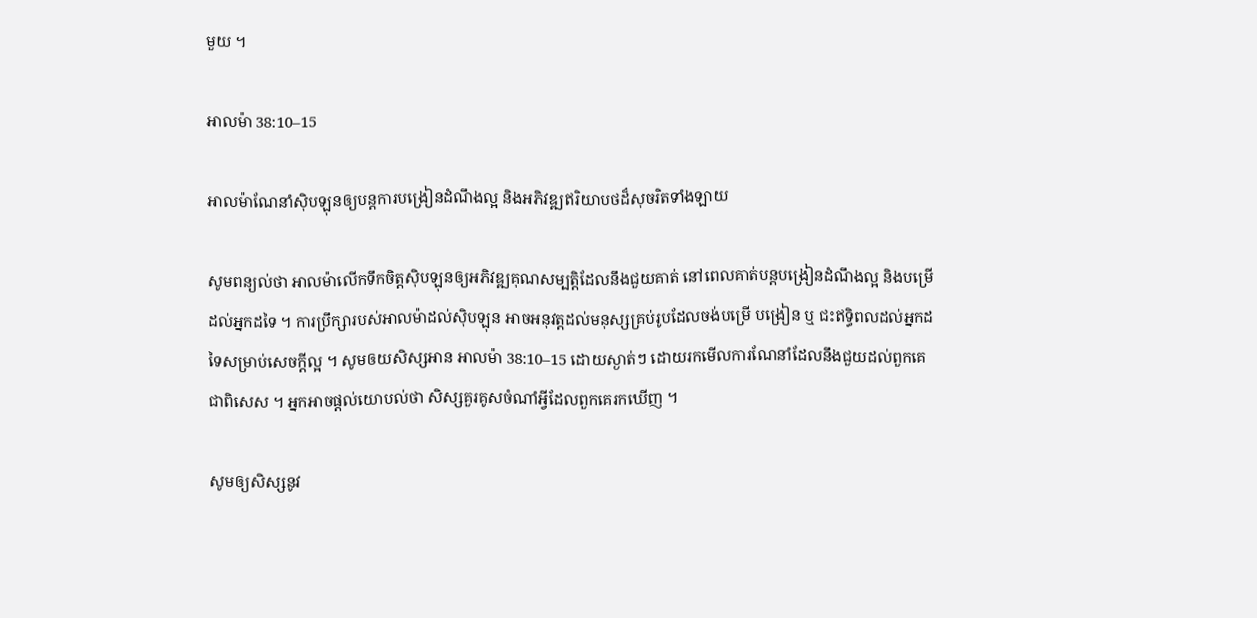មួយ ។

អាលម៉ា 38:10–15

អាលម៉ាណែនាំស៊ិបឡុនឲ្យបន្ដការបង្រៀនដំណឹងល្អ និងអភិវឌ្ឍឥរិយាបថដ៏សុចរិតទាំងឡាយ

សូមពន្យល់ថា អាលម៉ាលើកទឹកចិត្តស៊ិបឡុនឲ្យអភិវឌ្ឍគុណសម្បត្តិដែលនឹងជួយគាត់ នៅពេលគាត់បន្ដបង្រៀនដំណឹងល្អ និងបម្រើដល់អ្នកដទៃ ។ ការប្រឹក្សារបស់អាលម៉ាដល់ស៊ិបឡុន អាចអនុវត្តដល់មនុស្សគ្រប់រូបដែលចង់បម្រើ បង្រៀន ឬ ជះឥទ្ធិពលដល់អ្នកដទៃសម្រាប់សេចក្ដីល្អ ។ សូមឲយសិស្សអាន អាលម៉ា 38:10–15 ដោយស្ងាត់ៗ ដោយរកមើលការណែនាំដែលនឹងជួយដល់ពួកគេជាពិសេស ។ អ្នកអាចផ្ដល់យោបល់ថា សិស្សគួរគូសចំណាំអ្វីដែលពួកគេរកឃើញ ។

សូមឲ្យសិស្សនូវ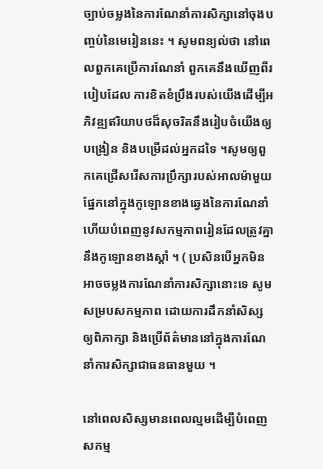ច្បាប់ចម្លងនៃការណែនាំការសិក្សានៅចុងបញ្ចប់នៃមេរៀននេះ ។ សូមពន្យល់ថា នៅពេលពួកគេប្រើការណែនាំ ពួកគេនឹងឃើញពីរបៀបដែល ការខិតខំប្រឹងរបស់យើងដើម្បីអភិវឌ្ឍឥរិយាបថដ៏សុចរិតនឹងរៀបចំយើងឲ្យបង្រៀន និងបម្រើដល់អ្នកដទៃ ។សូមឲ្យពួកគេជ្រើសរើសការប្រឹក្សារបស់អាលម៉ាមួយផ្នែកនៅក្នុងកូឡោនខាងឆ្វេងនៃការណែនាំ ហើយបំពេញនូវសកម្មភាពរៀនដែលត្រូវគ្នានឹងកូឡោនខាងស្ដាំ ។ ( ប្រសិនបើអ្នកមិនអាចចម្លងការណែនាំការសិក្សានោះទេ សូមសម្របសកម្មភាព ដោយការដឹកនាំសិស្សឲ្យពិភាក្សា និងប្រើព័ត៌មាននៅក្នុងការណែនាំការសិក្សាជាធនធានមួយ ។

នៅពេលសិស្សមានពេលល្មមដើម្បីបំពេញសកម្ម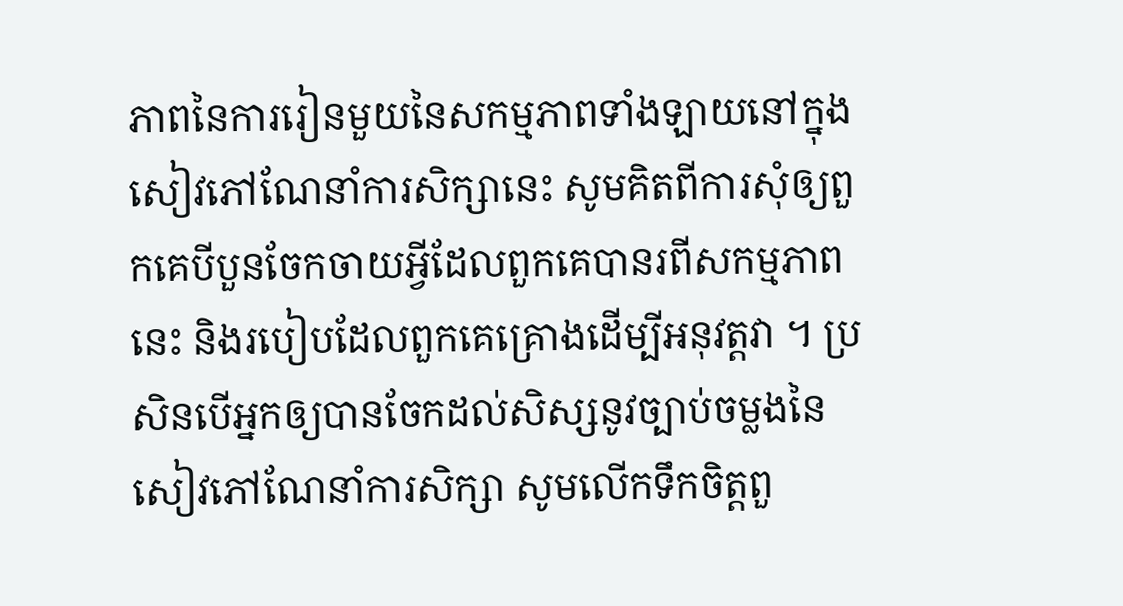ភាពនៃការរៀនមួយនៃសកម្មភាពទាំងឡាយនៅក្នុងសៀវភៅណែនាំការសិក្សានេះ សូមគិតពីការសុំឲ្យពួកគេបីបួនចែកចាយអ្វីដែលពួកគេបានរពីសកម្មភាពនេះ និងរបៀបដែលពួកគេគ្រោងដើម្បីអនុវត្តវា ។ ប្រសិនបើអ្នកឲ្យបានចែកដល់សិស្សនូវច្បាប់ចម្លងនៃសៀវភៅណែនាំការសិក្សា សូមលើកទឹកចិត្តពួ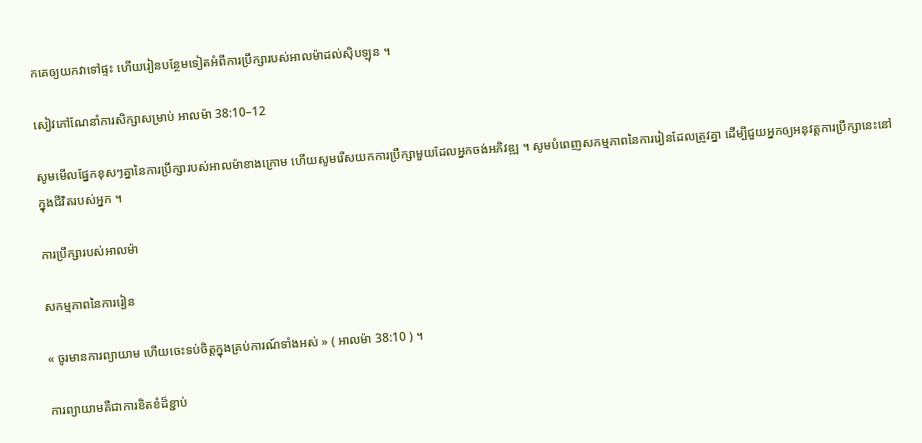កគេឲ្យយកវាទៅផ្ទះ ហើយរៀនបន្ថែមទៀតអំពីការប្រឹក្សារបស់អាលម៉ាដល់ស៊ិបឡុន ។

សៀវភៅណែនាំការសិក្សាសម្រាប់ អាលម៉ា 38:10–12

សូមមើលផ្នែកខុសៗគ្នានៃការប្រឹក្សារបស់អាលម៉ាខាងក្រោម ហើយសូមរើសយកការប្រឹក្សាមួយដែលអ្នកចង់អភិវឌ្ឍ ។ សូមបំពេញសកម្មភាពនៃការរៀនដែលត្រូវគ្នា ដើម្បីជួយអ្នកឲ្យអនុវត្តការប្រឹក្សានេះនៅក្នុងជីវិតរបស់អ្នក ។

ការប្រឹក្សារបស់អាលម៉ា

សកម្មភាពនៃការរៀន

« ចូរមានការព្យាយាម ហើយចេះទប់ចិត្តក្នុងគ្រប់ការណ៍ទាំងអស់ » ( អាលម៉ា 38:10 ) ។

ការព្យាយាមគឺជាការខិតខំដ៏ខ្ជាប់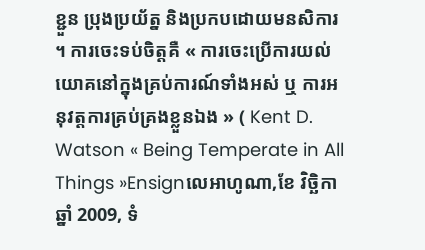ខ្ជួន ប្រុងប្រយ័ត្ន និងប្រកបដោយមនសិការ ។ ការចេះទប់ចិត្តគឺ « ការចេះប្រើការយល់យោគនៅក្នុងគ្រប់ការណ៍ទាំងអស់ ឬ ការអនុវត្តការគ្រប់គ្រងខ្លួនឯង » ( Kent D. Watson « Being Temperate in All Things »Ensignលេអាហូណា,ខែ វិច្ឆិកា ឆ្នាំ 2009, ទំ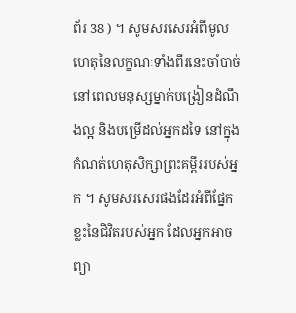ព័រ 38 ) ។ សូមសរសេរអំពីមូលហេតុនៃលក្ខណៈទាំងពីរនេះចាំបាច់ នៅពេលមនុស្សម្នាក់បង្រៀនដំណឹងល្អ និងបម្រើដល់អ្នកដទៃ នៅក្នុងកំណត់ហេតុសិក្សាព្រះគម្ពីររបស់អ្នក ។ សូមសរសេរផងដែរអំពីផ្នែកខ្លះនៃជិវិតរបស់អ្នក ដែលអ្នកអាចព្យា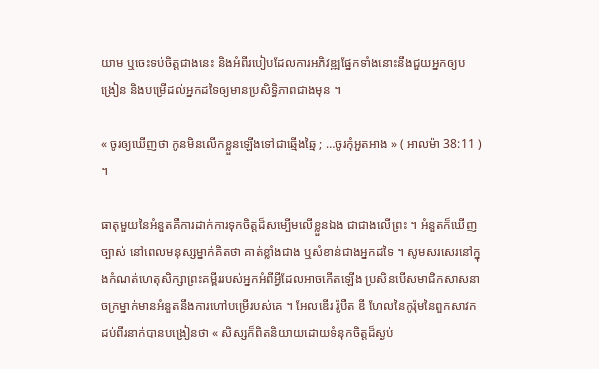យាម ឬចេះទប់ចិត្តជាងនេះ និងអំពីរបៀបដែលការអភិវឌ្ឍផ្នែកទាំងនោះនឹងជួយអ្នកឲ្យបង្រៀន និងបម្រើដល់អ្នកដទៃឲ្យមានប្រសិទ្ធិភាពជាងមុន ។

« ចូរឲ្យឃើញថា កូនមិនលើកខ្លួនឡើងទៅជាឆ្មើងឆ្មៃ ; …ចូរកុំអួតអាង » ( អាលម៉ា 38:11 ) ។

ធាតុមួយនៃអំនួតគឺការដាក់ការទុកចិត្តដ៏សម្បើមលើខ្លួនឯង ជាជាងលើព្រះ ។ អំនួតក៏ឃើញច្បាស់ នៅពេលមនុស្សម្នាក់គិតថា គាត់ខ្លាំងជាង ឬសំខាន់ជាងអ្នកដទៃ ។ សូមសរសេរនៅក្នុងកំណត់ហេតុសិក្សាព្រះគម្ពីររបស់អ្នកអំពីអ្វីដែលអាចកើតឡើង ប្រសិនបើសមាជិកសាសនាចក្រម្នាក់មានអំនួតនឹងការហៅបម្រើរបស់គេ ។ អែលឌើរ រ៉ូបឺត ឌី ហែលនៃកូរ៉ុមនៃពួកសាវកដប់ពីរនាក់បានបង្រៀនថា « សិស្សក៏ពិតនិយាយដោយទំនុកចិត្តដ៏ស្ងប់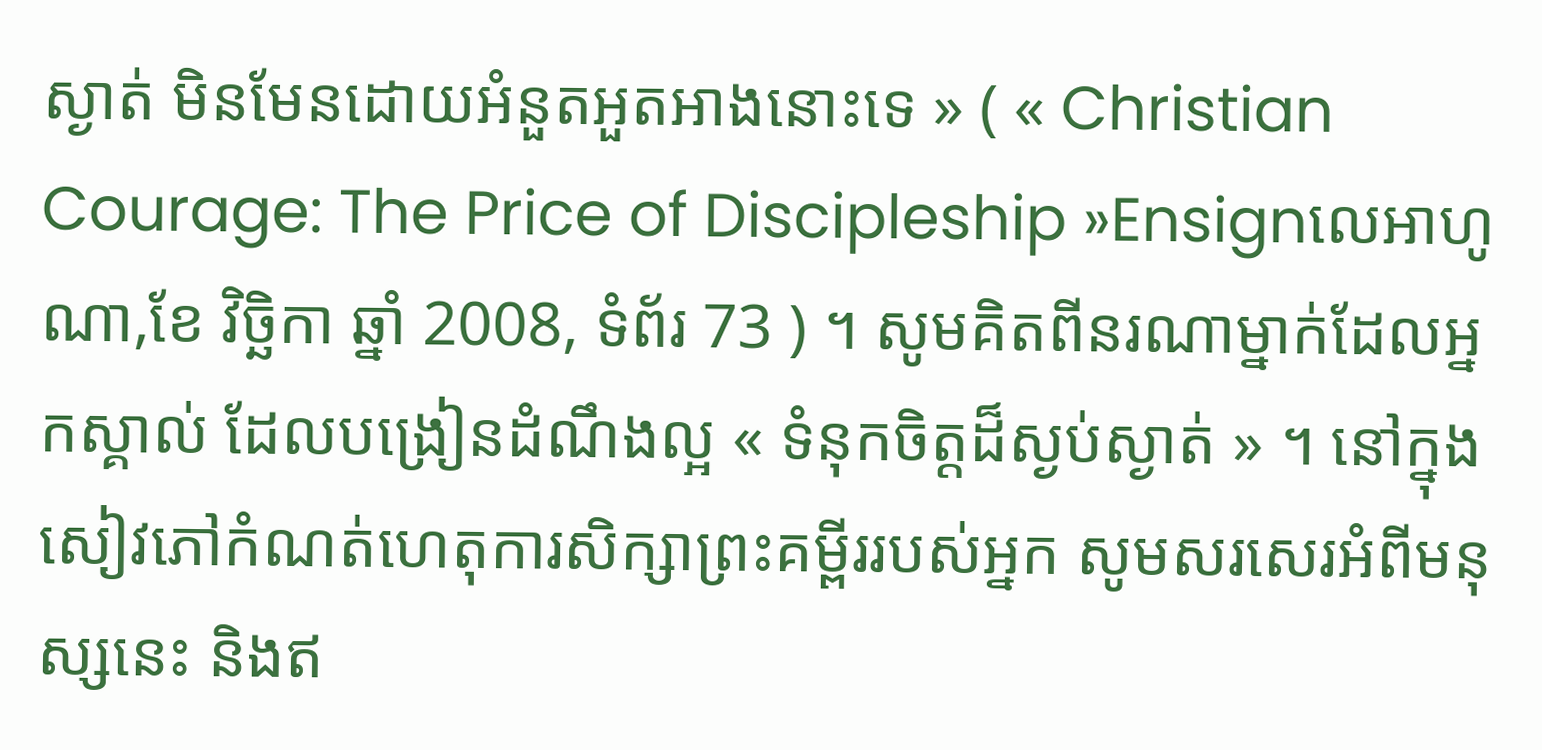ស្ងាត់ មិនមែនដោយអំនួតអួតអាងនោះទេ » ( « Christian Courage: The Price of Discipleship »Ensignលេអាហូណា,ខែ វិច្ឆិកា ឆ្នាំ 2008, ទំព័រ 73 ) ។ សូមគិតពីនរណាម្នាក់ដែលអ្នកស្គាល់ ដែលបង្រៀនដំណឹងល្អ « ទំនុកចិត្តដ៏ស្ងប់ស្ងាត់ » ។ នៅក្នុងសៀវភៅកំណត់ហេតុការសិក្សាព្រះគម្ពីររបស់អ្នក សូមសរសេរអំពីមនុស្សនេះ និងឥ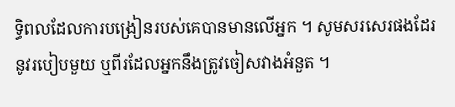ទ្ធិពលដែលការបង្រៀនរបស់គេបានមានលើអ្នក ។ សូមសរសេរផងដែរនូវរបៀបមួយ ឬពីរដែលអ្នកនឹងត្រូវចៀសវាងអំនួត ។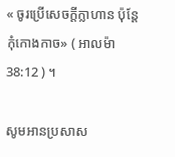« ចូរប្រើសេចក្ដីក្លាហាន ប៉ុន្ដែកុំកោងកាច» ( អាលម៉ា 38:12 ) ។

សូមអានប្រសាស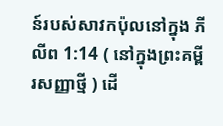ន៍របស់សាវកប៉ុលនៅក្នុង ភីលីព 1:14 ( នៅក្នុងព្រះគម្ពីរសញ្ញាថ្មី ) ដើ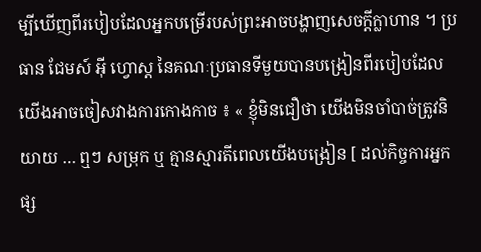ម្បីឃើញពីរបៀបដែលអ្នកបម្រើរបស់ព្រះអាចបង្ហាញសេចក្ដីក្លាហាន ។ ប្រធាន ជែមស៍ អ៊ី ហ្វោស្ត នៃគណៈប្រធានទីមួយបានបង្រៀនពីរបៀបដែលយើងអាចចៀសវាងការកោងកាច ៖ « ខ្ញុំមិនជឿថា យើងមិនចាំបាច់ត្រូវនិយាយ … ឮៗ សម្រុក ឬ គ្មានស្មារតីពេលយើងបង្រៀន [ ដល់កិច្ចការអ្នកផ្ស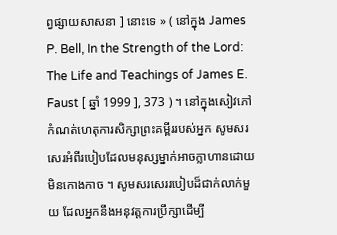ព្វផ្សាយសាសនា ] នោះទេ » ( នៅក្នុង James P. Bell, In the Strength of the Lord: The Life and Teachings of James E. Faust [ ឆ្នាំ 1999 ], 373 ) ។ នៅក្នុងសៀវភៅកំណត់ហេតុការសិក្សាព្រះគម្ពីររបស់អ្នក សូមសរសេរអំពីរបៀបដែលមនុស្សម្នាក់អាចក្លាហានដោយមិនកោងកាច ។ សូមសរសេររបៀបដ៏ជាក់លាក់មួយ ដែលអ្នកនឹងអនុវត្តការប្រឹក្សាដើម្បី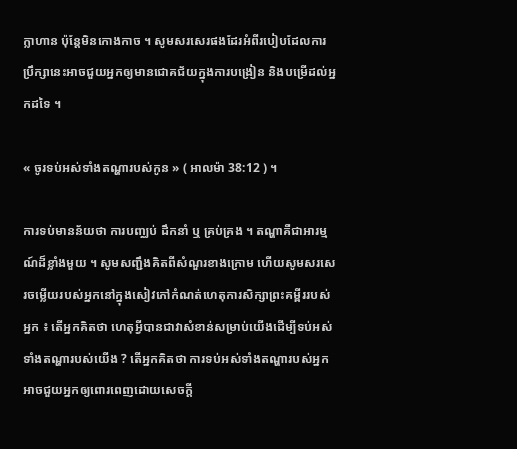ក្លាហាន ប៉ុន្ដែមិនកោងកាច ។ សូមសរសេរផងដែរអំពីរបៀបដែលការប្រឹក្សានេះអាចជួយអ្នកឲ្យមានជោគជ័យក្នុងការបង្រៀន និងបម្រើដល់អ្នកដទៃ ។

« ចូរទប់អស់ទាំងតណ្ហារបស់កូន » ( អាលម៉ា 38:12 ) ។

ការទប់មានន័យថា ការបញ្ឈប់ ដឹកនាំ ឬ គ្រប់គ្រង ។ តណ្ហាគឺជាអារម្មណ៍ដ៏ខ្លាំងមួយ ។ សូមសញ្ជឹងគិតពីសំណួរខាងក្រោម ហើយសូមសរសេរចម្លើយរបស់អ្នកនៅក្នុងសៀវភៅកំណត់ហេតុការសិក្សាព្រះគម្ពីររបស់អ្នក ៖ តើអ្នកគិតថា ហេតុអ្វីបានជាវាសំខាន់សម្រាប់យើងដើម្បីទប់អស់ទាំងតណ្ហារបស់យើង ? តើអ្នកគិតថា ការទប់អស់ទាំងតណ្ហារបស់អ្នកអាចជួយអ្នកឲ្យពោរពេញដោយសេចក្ដី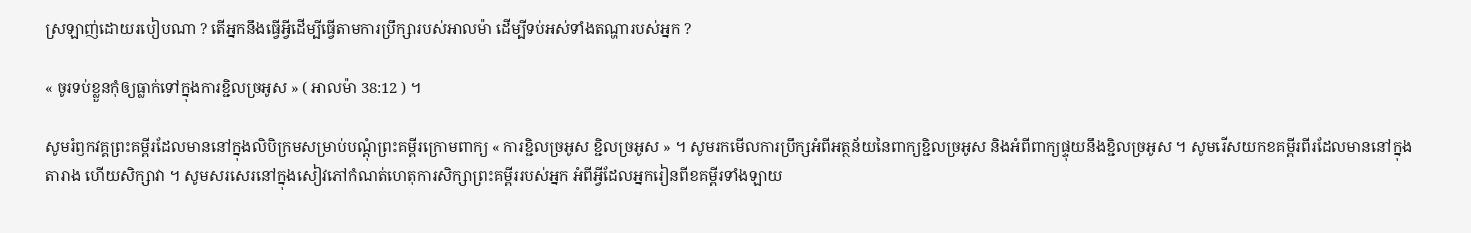ស្រឡាញ់ដោយរបៀបណា ? តើអ្នកនឹងធ្វើអ្វីដើម្បីធ្វើតាមការប្រឹក្សារបស់អាលម៉ា ដើម្បីទប់អស់ទាំងតណ្ហារបស់អ្នក ?

« ចូរទប់ខ្លួនកុំឲ្យធ្លាក់ទៅក្នុងការខ្ជិលច្រអូស » ( អាលម៉ា 38:12 ) ។

សូមរំឭកវគ្គព្រះគម្ពីរដែលមាននៅក្នុងលិបិក្រមសម្រាប់បណ្ដុំព្រះគម្ពីរក្រោមពាក្យ « ការខ្ជិលច្រអូស ខ្ជិលច្រអូស » ។ សូមរកមើលការប្រឹក្សអំពីអត្ថន័យនៃពាក្យខ្ជិលច្រអូស និងអំពីពាក្យផ្ទុយនឹងខ្ជិលច្រអូស ។ សូមរើសយកខគម្ពីរពីរដែលមាននៅក្នុងតារាង ហើយសិក្សាវា ។ សូមសរសេរនៅក្នុងសៀវភៅកំណត់ហេតុការសិក្សាព្រះគម្ពីររបស់អ្នក អំពីអ្វីដែលអ្នករៀនពីខគម្ពីរទាំងឡាយ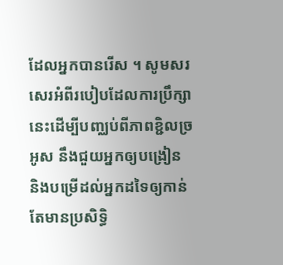ដែលអ្នកបានរើស ។ សូមសរសេរអំពីរបៀបដែលការប្រឹក្សានេះដើម្បីបញ្ឈប់ពីភាពខ្ជិលច្រអូស នឹងជួយអ្នកឲ្យបង្រៀន និងបម្រើដល់អ្នកដទៃឲ្យកាន់តែមានប្រសិទ្ធិ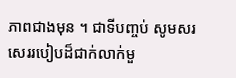ភាពជាងមុន ។ ជាទីបញ្ចប់ សូមសរសេររបៀបដ៏ជាក់លាក់មួ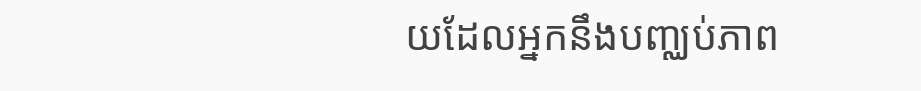យដែលអ្នកនឹងបញ្ឈប់ភាព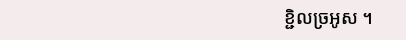ខ្ជិលច្រអូស ។